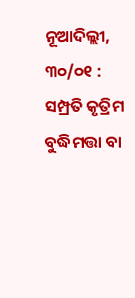ନୂଆଦିଲ୍ଲୀ, ୩୦/୦୧ : ସମ୍ପ୍ରତି କୃତ୍ରିମ ବୁଦ୍ଧିମତ୍ତା ବା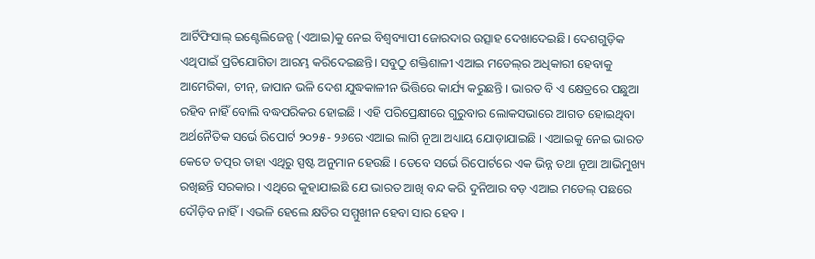ଆର୍ଟିଫିସାଲ୍‌ ଇଣ୍ଟେଲିଜେନ୍ସ (ଏଆଇ)କୁ ନେଇ ବିଶ୍ୱବ୍ୟାପୀ ଜୋରଦାର ଉତ୍ସାହ ଦେଖାଦେଇଛି। ଦେଶଗୁଡ଼ିକ ଏଥିପାଇଁ ପ୍ରତିଯୋଗିତା ଆରମ୍ଭ କରିଦେଇଛନ୍ତି। ସବୁଠୁ ଶକ୍ତିଶାଳୀ ଏଆଇ ମଡେଲ୍‌ର ଅଧିକାରୀ ହେବାକୁ ଆମେରିକା, ଚୀନ୍‌, ଜାପାନ ଭଳି ଦେଶ ଯୁଦ୍ଧକାଳୀନ ଭିତ୍ତିରେ କାର୍ଯ୍ୟ କରୁଛନ୍ତି । ଭାରତ ବି ଏ କ୍ଷେତ୍ରରେ ପଛୁଆ ରହିବ ନାହିଁ ବୋଲି ବଦ୍ଧପରିକର ହୋଇଛି । ଏହି ପରିପ୍ରେକ୍ଷୀରେ ଗୁରୁବାର ଲୋକସଭାରେ ଆଗତ ହୋଇଥିବା ଅର୍ଥନୈତିକ ସର୍ଭେ ରିପୋର୍ଟ ୨୦୨୫- ୨୬ରେ ଏଆଇ ଲାଗି ନୂଆ ଅଧ୍ୟାୟ ଯୋଡ଼ାଯାଇଛି । ଏଆଇକୁ ନେଇ ଭାରତ କେତେ ତତ୍ପର ତାହା ଏଥିରୁ ସ୍ପଷ୍ଟ ଅନୁମାନ ହେଉଛି । ତେବେ ସର୍ଭେ ରିପୋର୍ଟରେ ଏକ ଭିନ୍ନ ତଥା ନୂଆ ଆଭିମୁଖ୍ୟ ରଖିଛନ୍ତି ସରକାର । ଏଥିରେ କୁହାଯାଇଛି ଯେ ଭାରତ ଆଖି ବନ୍ଦ କରି ଦୁନିଆର ବଡ଼ ଏଆଇ ମଡେଲ୍‌ ପଛରେ ଦୌଡ଼ିବ ନାହିଁ । ଏଭଳି ହେଲେ କ୍ଷତିର ସମ୍ମୁଖୀନ ହେବା ସାର ହେବ ।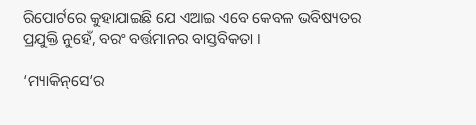ରିପୋର୍ଟରେ କୁହାଯାଇଛି ଯେ ଏଆଇ ଏବେ କେବଳ ଭବିଷ୍ୟତର ପ୍ରଯୁକ୍ତି ନୁହେଁ, ବରଂ ବର୍ତ୍ତମାନର ବାସ୍ତବିକତା ।

‘ମ୍ୟାକିନ୍‌ସେ’ର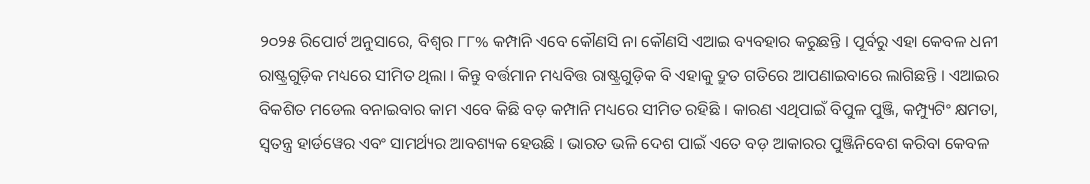୨୦୨୫ ରିପୋର୍ଟ ଅନୁସାରେ, ବିଶ୍ୱର ୮୮% କମ୍ପାନି ଏବେ କୌଣସି ନା କୌଣସି ଏଆଇ ବ୍ୟବହାର କରୁଛନ୍ତି । ପୂର୍ବରୁ ଏହା କେବଳ ଧନୀ ରାଷ୍ଟ୍ରଗୁଡ଼ିକ ମଧ୍ୟରେ ସୀମିତ ଥିଲା । କିନ୍ତୁ ବର୍ତ୍ତମାନ ମଧ୍ୟବିତ୍ତ ରାଷ୍ଟ୍ରଗୁଡ଼ିକ ବି ଏହାକୁ ଦ୍ରୁତ ଗତିରେ ଆପଣାଇବାରେ ଲାଗିଛନ୍ତି । ଏଆଇର ବିକଶିତ ମଡେଲ ବନାଇବାର କାମ ଏବେ କିଛି ବଡ଼ କମ୍ପାନି ମଧ୍ୟରେ ସୀମିତ ରହିଛି । କାରଣ ଏଥିପାଇଁ ବିପୁଳ ପୁଞ୍ଜି, କମ୍ପ୍ୟୁଟିଂ କ୍ଷମତା, ସ୍ୱତନ୍ତ୍ର ହାର୍ଡୱେର ଏବଂ ସାମର୍ଥ୍ୟର ଆବଶ୍ୟକ ହେଉଛି । ଭାରତ ଭଳି ଦେଶ ପାଇଁ ଏତେ ବଡ଼ ଆକାରର ପୁଞ୍ଜିନିବେଶ କରିବା କେବଳ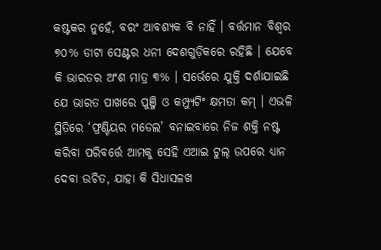କଷ୍ଟକର ନୁହେଁ, ବରଂ ଆବଶ୍ୟକ ବି ନାହିଁ । ବର୍ତ୍ତମାନ ବିଶ୍ୱର ୭୦% ଡାଟା ସେଣ୍ଟର ଧନୀ ଦେଶଗୁଡ଼ିକରେ ରହିଛି । ଯେବେ କି ଭାରତର ଅଂଶ ମାତ୍ର ୩% । ସର୍ଭେରେ ଯୁକ୍ତି ଦର୍ଶାଯାଇଛି ଯେ ଭାରତ ପାଖରେ ପୁଞ୍ଜି ଓ କମ୍ପ୍ୟୁଟିଂ କ୍ଷମତା କମ୍‌ । ଏଭଳି ସ୍ଥିତିରେ ‘ଫ୍ରଣ୍ଟିୟର ମଡେଲ’ ବନାଇବାରେ ନିଜ ଶକ୍ତି ନଷ୍ଟ କରିବା ପରିବର୍ତ୍ତେ ଆମକୁ ସେହି ଏଆଇ ଟୁଲ୍‌ ଉପରେ ଧ୍ୟାନ ଦେବା ଉଚିତ, ଯାହା କି ସିଧାସଳଖ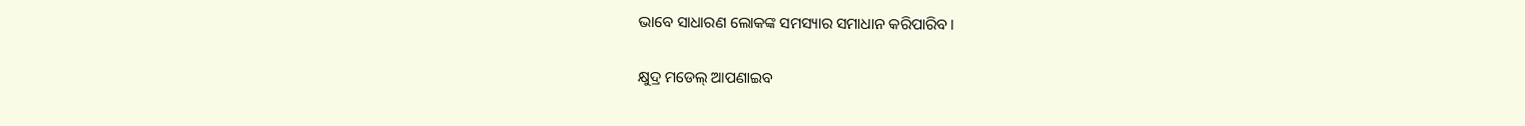ଭାବେ ସାଧାରଣ ଲୋକଙ୍କ ସମସ୍ୟାର ସମାଧାନ କରିପାରିବ।

କ୍ଷୁଦ୍ର ମଡେଲ୍‌ ଆପଣାଇବ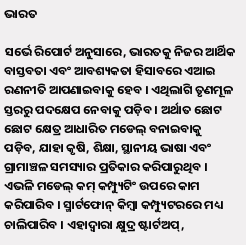ଭାରତ

ସର୍ଭେ ରିପୋର୍ଟ ଅନୁସାରେ, ଭାରତକୁ ନିଜର ଆର୍ଥିକ ବାସ୍ତବତା ଏବଂ ଆବଶ୍ୟକତା ହିସାବରେ ଏଆଇ ରଣନୀତି ଆପଣାଇବାକୁ ହେବ । ଏଥିଲାଗି ତୃଣମୂଳ ସ୍ତରରୁ ପଦକ୍ଷେପ ନେବାକୁ ପଡ଼ିବ । ଅର୍ଥାତ ଛୋଟ ଛୋଟ କ୍ଷେତ୍ର ଆଧାରିତ ମଡେଲ୍‌ ବନାଇବାକୁ ପଡ଼ିବ, ଯାହା କୃଷି, ଶିକ୍ଷା, ସ୍ଥାନୀୟ ଭାଷା ଏବଂ ଗ୍ରାମାଞ୍ଚଳ ସମସ୍ୟାର ପ୍ରତିକାର କରିପାରୁଥିବ । ଏଭଳି ମଡେଲ୍‌ କମ୍‌ କମ୍ପ୍ୟୁଟିଂ ଉପରେ କାମ କରିପାରିବ । ସ୍ମାର୍ଟଫୋନ୍‌ କିମ୍ବା କମ୍ପ୍ୟୁଟରରେ ମଧ୍ୟ ଚାଲିପାରିବ । ଏହାଦ୍ୱାରା କ୍ଷୁଦ୍ର ଷ୍ଟାର୍ଟଅପ୍‌,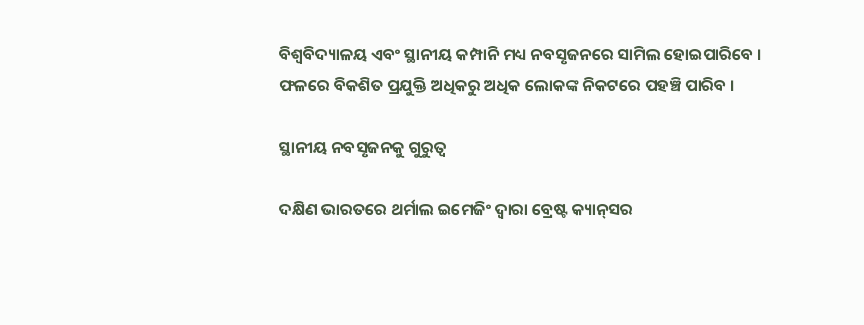ବିଶ୍ୱବିଦ୍ୟାଳୟ ଏବଂ ସ୍ଥାନୀୟ କମ୍ପାନି ମଧ୍ୟ ନବସୃଜନରେ ସାମିଲ ହୋଇପାରିବେ । ଫଳରେ ବିକଶିତ ପ୍ରଯୁକ୍ତି ଅଧିକରୁ ଅଧିକ ଲୋକଙ୍କ ନିକଟରେ ପହଞ୍ଚି ପାରିବ ।

ସ୍ଥାନୀୟ ନବସୃଜନକୁ ଗୁରୁତ୍ୱ

ଦକ୍ଷିଣ ଭାରତରେ ଥର୍ମାଲ ଇମେଜିଂ ଦ୍ୱାରା ବ୍ରେଷ୍ଟ କ୍ୟାନ୍‌ସର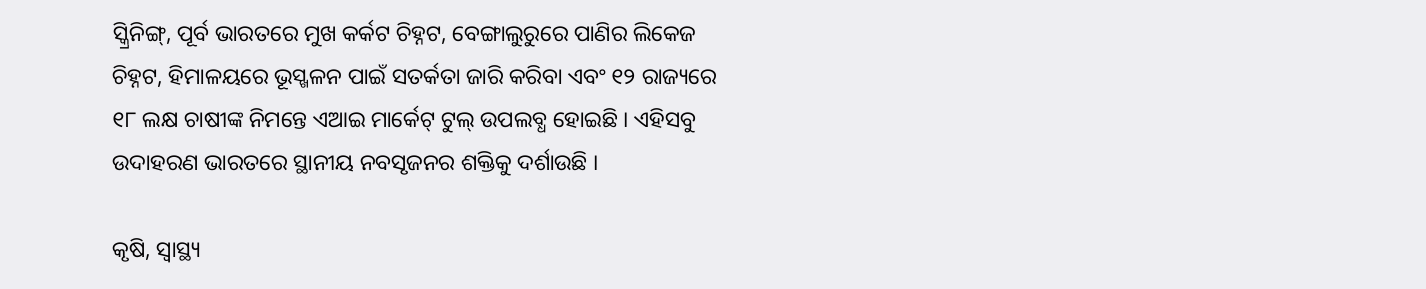ସ୍କ୍ରିନିଙ୍ଗ୍‌, ପୂର୍ବ ଭାରତରେ ମୁଖ କର୍କଟ ଚିହ୍ନଟ, ବେଙ୍ଗାଲୁରୁରେ ପାଣିର ଲିକେଜ ଚିହ୍ନଟ, ହିମାଳୟରେ ଭୂସ୍ଖଳନ ପାଇଁ ସତର୍କତା ଜାରି କରିବା ଏବଂ ୧୨ ରାଜ୍ୟରେ ୧୮ ଲକ୍ଷ ଚାଷୀଙ୍କ ନିମନ୍ତେ ଏଆଇ ମାର୍କେଟ୍‌ ଟୁଲ୍‌ ଉପଲବ୍ଧ ହୋଇଛି । ଏହିସବୁ ଉଦାହରଣ ଭାରତରେ ସ୍ଥାନୀୟ ନବସୃଜନର ଶକ୍ତିକୁ ଦର୍ଶାଉଛି ।

କୃଷି, ସ୍ୱାସ୍ଥ୍ୟ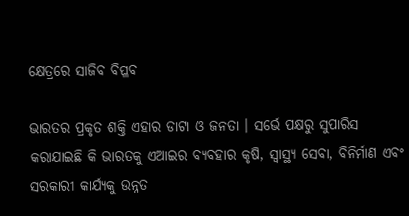କ୍ଷେତ୍ରରେ ସାଜିବ ବିପ୍ଳବ

ଭାରତର ପ୍ରକୃତ ଶକ୍ତି ଏହାର ଡାଟା ଓ ଜନତା । ସର୍ଭେ ପକ୍ଷରୁ ସୁପାରିସ କରାଯାଇଛି କି ଭାରତକୁ ଏଆଇର ବ୍ୟବହାର କୃଷି, ସ୍ୱାସ୍ଥ୍ୟ ସେବା, ବିନିର୍ମାଣ ଏବଂ ସରକାରୀ କାର୍ଯ୍ୟକୁ ଉନ୍ନତ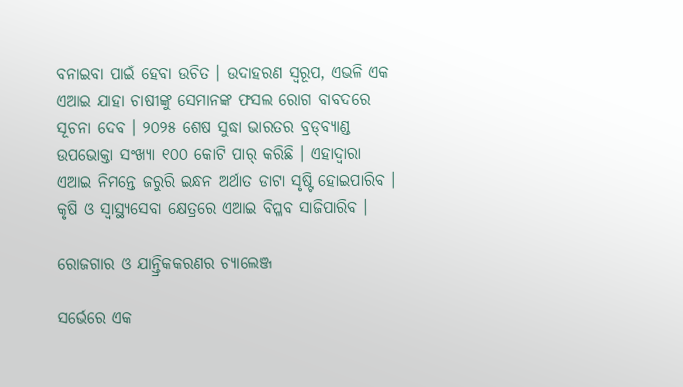ବନାଇବା ପାଇଁ ହେବା ଉଚିତ । ଉଦାହରଣ ସ୍ୱରୂପ, ଏଭଳି ଏକ ଏଆଇ ଯାହା ଚାଷୀଙ୍କୁ ସେମାନଙ୍କ ଫସଲ ରୋଗ ବାବଦରେ ସୂଚନା ଦେବ । ୨୦୨୫ ଶେଷ ସୁଦ୍ଧା ଭାରତର ବ୍ରଡ୍‌ବ୍ୟାଣ୍ଡ ଉପଭୋକ୍ତା ସଂଖ୍ୟା ୧୦୦ କୋଟି ପାର୍‌ କରିଛି । ଏହାଦ୍ୱାରା ଏଆଇ ନିମନ୍ତେ ଜରୁରି ଇନ୍ଧନ ଅର୍ଥାତ ଡାଟା ସୃଷ୍ଟି ହୋଇପାରିବ । କୃଷି ଓ ସ୍ୱାସ୍ଥ୍ୟସେବା କ୍ଷେତ୍ରରେ ଏଆଇ ବିପ୍ଳବ ସାଜିପାରିବ ।

ରୋଜଗାର ଓ ଯାନ୍ତ୍ରିକକରଣର ଚ୍ୟାଲେଞ୍ଜ

ସର୍ଭେରେ ଏକ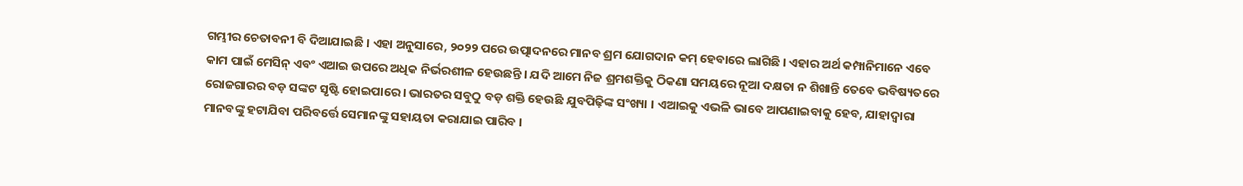ଗମ୍ଭୀର ଚେତାବନୀ ବି ଦିଆଯାଇଛି । ଏହା ଅନୁସାରେ, ୨୦୨୨ ପରେ ଉତ୍ପାଦନରେ ମାନବ ଶ୍ରମ ଯୋଗଦାନ କମ୍‌ ହେବାରେ ଲାଗିଛି । ଏହାର ଅର୍ଥ କମ୍ପାନିମାନେ ଏବେ କାମ ପାଇଁ ମେସିନ୍‌ ଏବଂ ଏଆଇ ଉପରେ ଅଧିକ ନିର୍ଭରଶୀଳ ହେଉଛନ୍ତି । ଯଦି ଆମେ ନିଜ ଶ୍ରମଶକ୍ତିକୁ ଠିକଣା ସମୟରେ ନୂଆ ଦକ୍ଷତା ନ ଶିଖାନ୍ତି ତେବେ ଭବିଷ୍ୟତରେ ରୋଜଗାରର ବଡ଼ ସଙ୍କଟ ସୃଷ୍ଟି ହୋଇପାରେ । ଭାରତର ସବୁଠୁ ବଡ଼ ଶକ୍ତି ହେଉଛି ଯୁବପିଢ଼ିଙ୍କ ସଂଖ୍ୟା । ଏଆଇକୁ ଏଭଳି ଭାବେ ଆପଣାଇବାକୁ ହେବ, ଯାହାଦ୍ୱାରା ମାନବଙ୍କୁ ହଟାଯିବା ପରିବର୍ତ୍ତେ ସେମାନଙ୍କୁ ସହାୟତା କରାଯାଇ ପାରିବ ।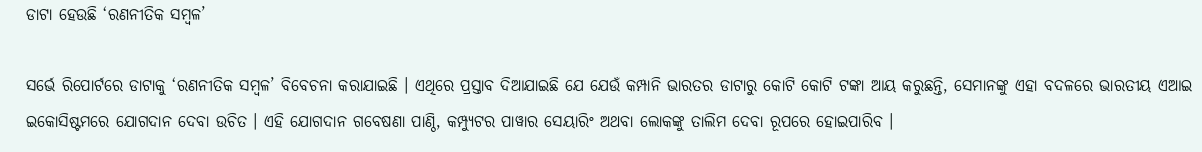ଡାଟା ହେଉଛି ‘ରଣନୀତିକ ସମ୍ବଳ’

ସର୍ଭେ ରିପୋର୍ଟରେ ଡାଟାକୁ ‘ରଣନୀତିକ ସମ୍ବଳ’ ବିବେଚନା କରାଯାଇଛି । ଏଥିରେ ପ୍ରସ୍ତାବ ଦିଆଯାଇଛି ଯେ ଯେଉଁ କମ୍ପାନି ଭାରତର ଡାଟାରୁ କୋଟି କୋଟି ଟଙ୍କା ଆୟ କରୁଛନ୍ତି, ସେମାନଙ୍କୁ ଏହା ବଦଳରେ ଭାରତୀୟ ଏଆଇ ଇକୋସିଷ୍ଟମରେ ଯୋଗଦାନ ଦେବା ଉଚିତ । ଏହି ଯୋଗଦାନ ଗବେଷଣା ପାଣ୍ଠି, କମ୍ପ୍ୟୁଟର ପାୱାର ସେୟାରିଂ ଅଥବା ଲୋକଙ୍କୁ ତାଲିମ ଦେବା ରୂପରେ ହୋଇପାରିବ ।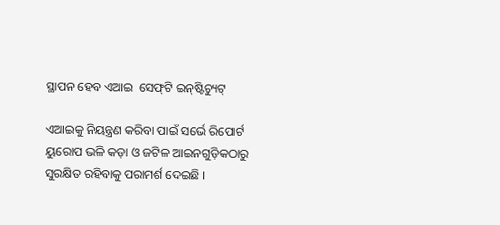ସ୍ଥାପନ ହେବ ଏଆଇ  ସେଫ୍‌ଟି ଇନ୍‌ଷ୍ଟିଚ୍ୟୁଟ୍‌

ଏଆଇକୁ ନିୟନ୍ତ୍ରଣ କରିବା ପାଇଁ ସର୍ଭେ ରିପୋର୍ଟ ୟୁରୋପ ଭଳି କଡ଼ା ଓ ଜଟିଳ ଆଇନଗୁଡ଼ିକଠାରୁ ସୁରକ୍ଷିତ ରହିବାକୁ ପରାମର୍ଶ ଦେଇଛି ।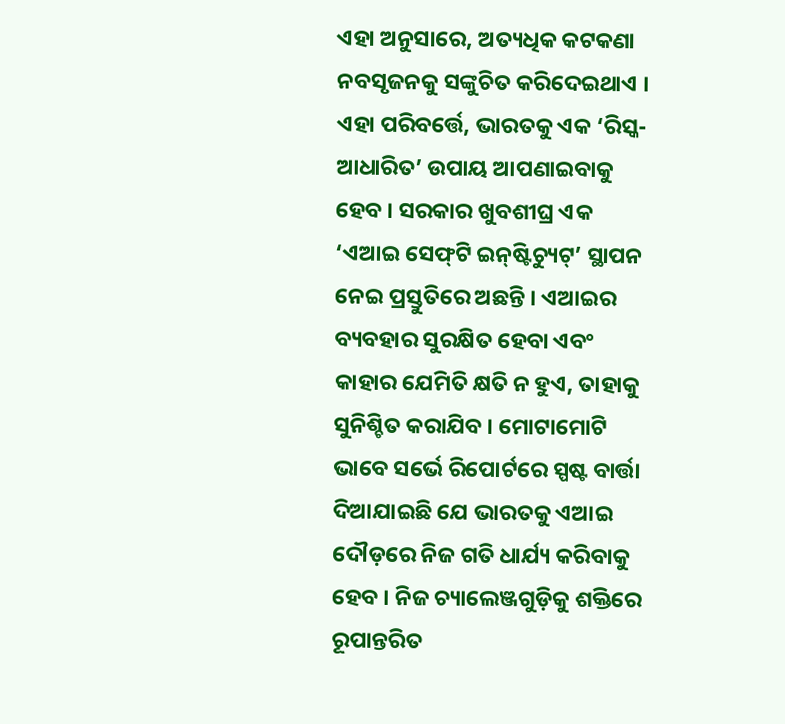ଏହା ଅନୁସାରେ, ଅତ୍ୟଧିକ କଟକଣା ନବସୃଜନକୁ ସଙ୍କୁଚିତ କରିଦେଇଥାଏ । ଏହା ପରିବର୍ତ୍ତେ, ଭାରତକୁ ଏକ ‘ରିସ୍କ-ଆଧାରିତ’ ଉପାୟ ଆପଣାଇବାକୁ ହେବ । ସରକାର ଖୁବଶୀଘ୍ର ଏକ ‘ଏଆଇ ସେଫ୍‌ଟି ଇନ୍‌ଷ୍ଟିଚ୍ୟୁଟ୍‌’ ସ୍ଥାପନ ନେଇ ପ୍ରସ୍ତୁତିରେ ଅଛନ୍ତି । ଏଆଇର ବ୍ୟବହାର ସୁରକ୍ଷିତ ହେବା ଏବଂ କାହାର ଯେମିତି କ୍ଷତି ନ ହୁଏ, ତାହାକୁ ସୁନିଶ୍ଚିତ କରାଯିବ । ମୋଟାମୋଟି ଭାବେ ସର୍ଭେ ରିପୋର୍ଟରେ ସ୍ପଷ୍ଟ ବାର୍ତ୍ତା ଦିଆଯାଇଛି ଯେ ଭାରତକୁ ଏଆଇ ଦୌଡ଼ରେ ନିଜ ଗତି ଧାର୍ଯ୍ୟ କରିବାକୁ ହେବ । ନିଜ ଚ୍ୟାଲେଞ୍ଜଗୁଡ଼ିକୁ ଶକ୍ତିରେ ରୂପାନ୍ତରିତ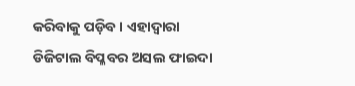କରିବାକୁ ପଡ଼ିବ । ଏହାଦ୍ୱାରା ଡିଜିଟାଲ ବିପ୍ଳବର ଅସଲ ଫାଇଦା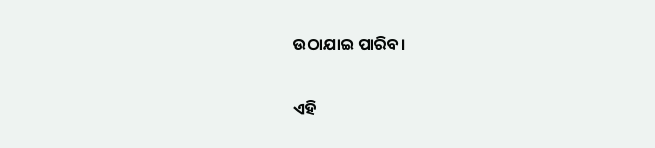ଉଠାଯାଇ ପାରିବ।

ଏହି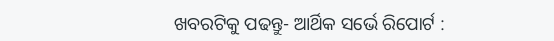ଖବରଟିକୁ ପଢନ୍ତୁ- ଆର୍ଥିକ ସର୍ଭେ ରିପୋର୍ଟ :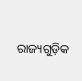ରାଜ୍ୟଗୁଡ଼ିକ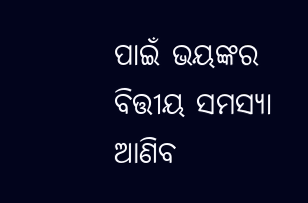ପାଇଁ ଭୟଙ୍କର ବିତ୍ତୀୟ ସମସ୍ୟା ଆଣିବ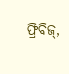ଫ୍ରିବିଜ୍‌,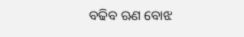ବଢିବ ଋଣ ବୋଝ